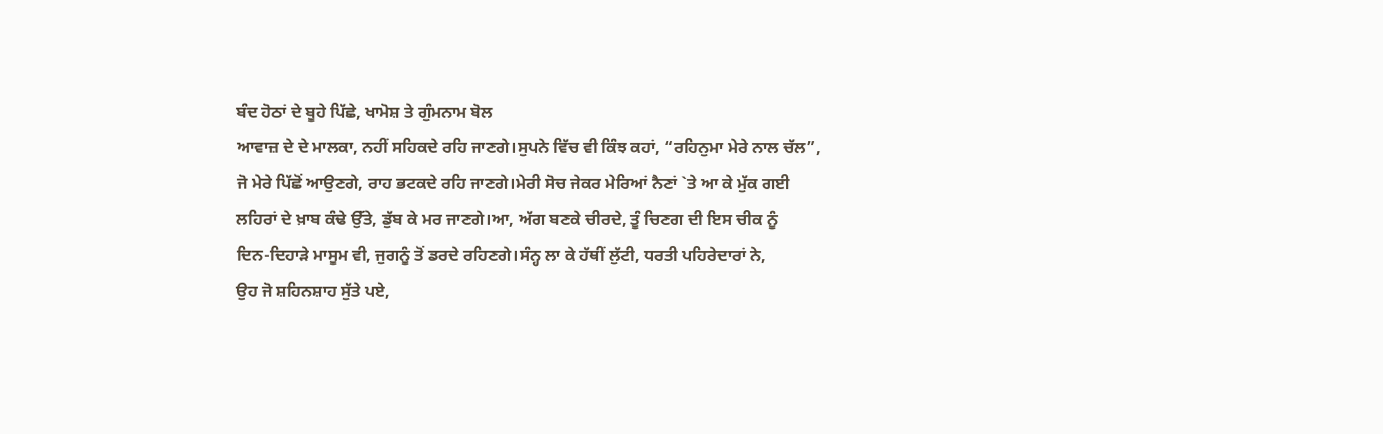ਬੰਦ ਹੋਠਾਂ ਦੇ ਬੂਹੇ ਪਿੱਛੇ, ਖਾਮੋਸ਼ ਤੇ ਗੁੰਮਨਾਮ ਬੋਲ
ਆਵਾਜ਼ ਦੇ ਦੇ ਮਾਲਕਾ, ਨਹੀਂ ਸਹਿਕਦੇ ਰਹਿ ਜਾਣਗੇ।ਸੁਪਨੇ ਵਿੱਚ ਵੀ ਕਿੰਝ ਕਹਾਂ, “ਰਹਿਨੁਮਾ ਮੇਰੇ ਨਾਲ ਚੱਲ”,
ਜੋ ਮੇਰੇ ਪਿੱਛੋਂ ਆਉਣਗੇ, ਰਾਹ ਭਟਕਦੇ ਰਹਿ ਜਾਣਗੇ।ਮੇਰੀ ਸੋਚ ਜੇਕਰ ਮੇਰਿਆਂ ਨੈਣਾਂ `ਤੇ ਆ ਕੇ ਮੁੱਕ ਗਈ
ਲਹਿਰਾਂ ਦੇ ਖ਼ਾਬ ਕੰਢੇ ਉੱਤੇ, ਡੁੱਬ ਕੇ ਮਰ ਜਾਣਗੇ।ਆ, ਅੱਗ ਬਣਕੇ ਚੀਰਦੇ, ਤੂੰ ਚਿਣਗ ਦੀ ਇਸ ਚੀਕ ਨੂੰ
ਦਿਨ-ਦਿਹਾੜੇ ਮਾਸੂਮ ਵੀ, ਜੁਗਨੂੰ ਤੋਂ ਡਰਦੇ ਰਹਿਣਗੇ।ਸੰਨ੍ਹ ਲਾ ਕੇ ਹੱਥੀਂ ਲੁੱਟੀ, ਧਰਤੀ ਪਹਿਰੇਦਾਰਾਂ ਨੇ,
ਉਹ ਜੋ ਸ਼ਹਿਨਸ਼ਾਹ ਸੁੱਤੇ ਪਏ,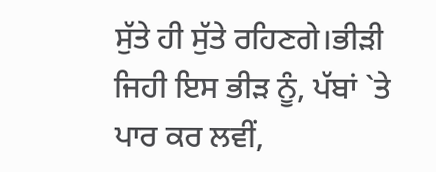ਸੁੱਤੇ ਹੀ ਸੁੱਤੇ ਰਹਿਣਗੇ।ਭੀੜੀ ਜਿਹੀ ਇਸ ਭੀੜ ਨੂੰ, ਪੱਬਾਂ `ਤੇ ਪਾਰ ਕਰ ਲਵੀਂ,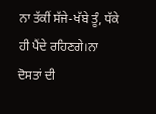ਨਾ ਤੱਕੀਂ ਸੱਜੇ-ਖੱਬੇ ਤੂੰ, ਧੱਕੇ ਹੀ ਪੈਂਦੇ ਰਹਿਣਗੇ।ਨਾ ਦੋਸਤਾਂ ਦੀ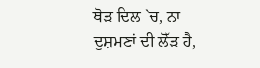ਥੋੜ ਦਿਲ `ਚ, ਨਾ ਦੁਸ਼ਮਣਾਂ ਦੀ ਲੋੱੜ ਹੈ,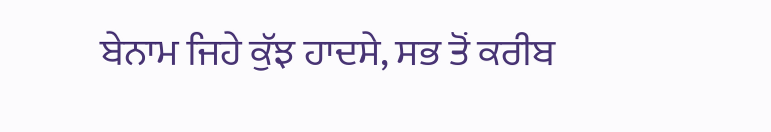ਬੇਨਾਮ ਜਿਹੇ ਕੁੱਝ ਹਾਦਸੇ, ਸਭ ਤੋਂ ਕਰੀਬ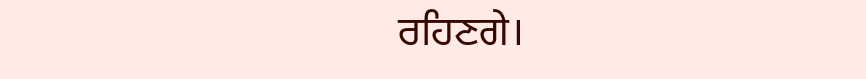ਰਹਿਣਗੇ।